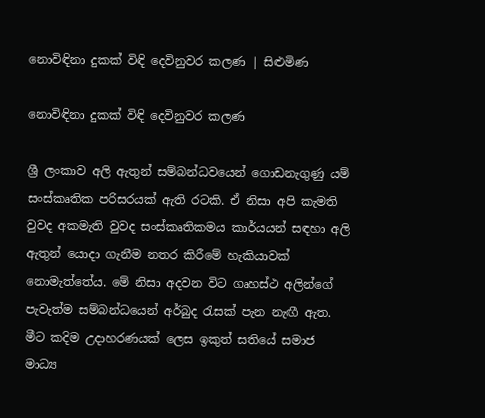නොවිඳිනා දුකක් විඳි දෙවිනුවර කලණ | සිළුමිණ

නොවිඳිනා දුකක් විඳි දෙවිනුවර කලණ

ශ්‍රී ලංකාව අලි ඇතුන් සම්බන්ධවයෙන් ගොඩනැගුණු යම් සංස්කෘතික පරිසරයක් ඇති රටකි. ඒ නිසා අපි කැමති වුවද අකමැති වුවද සංස්කෘතිකමය කාර්යයන් සඳහා අලි ඇතුන් යොදා ගැනීම නතර කිරීමේ හැකියාවක් නොමැත්තේය. මේ නිසා අදවන විට ගෘහස්ථ අලින්ගේ පැවැත්ම සම්බන්ධයෙන් අර්බුද රැසක් පැන නැඟී ඇත. මීට කදිම උදාහරණයක් ලෙස ඉකුත් සතියේ සමාජ මාධ්‍ය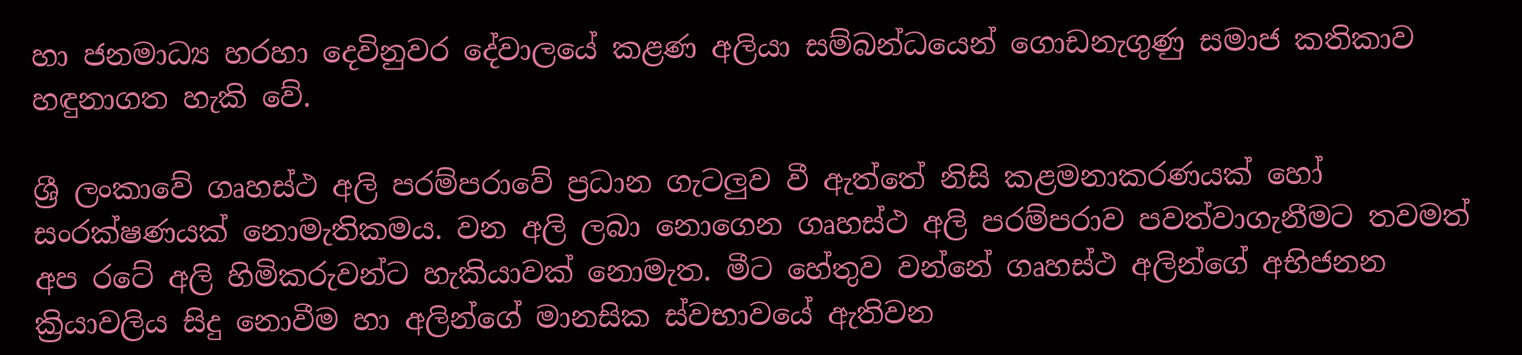හා ජනමාධ්‍ය හරහා දෙවිනුවර දේවාලයේ කළණ අලියා සම්බන්ධයෙන් ගොඩනැගුණු සමාජ කතිකාව හඳුනාගත හැකි වේ.

ශ්‍රී ලංකාවේ ගෘහස්ථ අලි පරම්පරාවේ ප්‍රධාන ගැටලුව වී ඇත්තේ නිසි කළමනාකරණයක් හෝ සංරක්ෂණයක් නොමැතිකමය. වන අලි ලබා නොගෙන ගෘහස්ථ අලි පරම්පරාව පවත්වාගැනීමට තවමත් අප රටේ අලි හිමිකරුවන්ට හැකියාවක් නොමැත. මීට හේතුව වන්නේ ගෘහස්ථ අලින්ගේ අභිජනන ක්‍රියාවලිය සිදු නොවීම හා අලින්ගේ මානසික ස්වභාවයේ ඇතිවන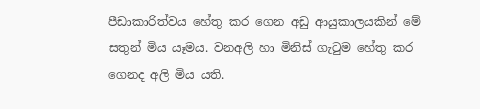පීඩාකාරිත්වය හේතු කර ගෙන අඩු ආයුකාලයකින් මේ සතුන් මිය යෑමය. වනඅලි හා මිනිස් ගැටුම හේතු කර ගෙනද අලි මිය යති.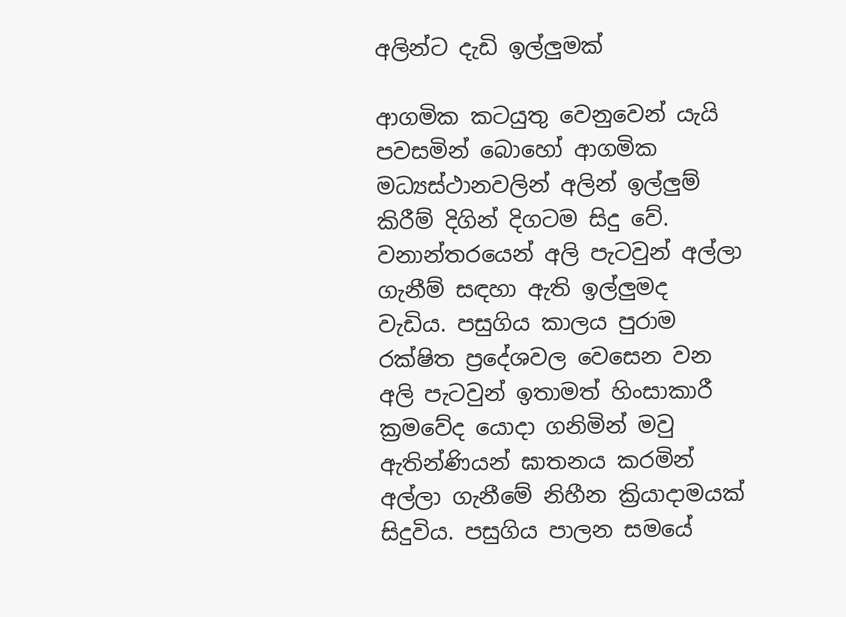අලින්ට දැඩි ඉල්ලුමක්

ආගමික කටයුතු වෙනුවෙන් යැයි පවසමින් බොහෝ ආගමික මධ්‍යස්ථානවලින් අලින් ඉල්ලුම් කිරීම් දිගින් දිගටම සිදු වේ. වනාන්තරයෙන් අලි පැටවුන් අල්ලා ගැනීම් සඳහා ඇති ඉල්ලුමද වැඩිය. පසුගිය කාලය පුරාම රක්ෂිත ප්‍රදේශවල වෙසෙන වන අලි පැටවුන් ඉතාමත් හිංසාකාරී ක්‍රමවේද යොදා ගනිමින් මවු ඇතින්ණියන් ඝාතනය කරමින් අල්ලා ගැනීමේ නිහීන ක්‍රියාදාමයක් සිදුවිය. පසුගිය පාලන සමයේ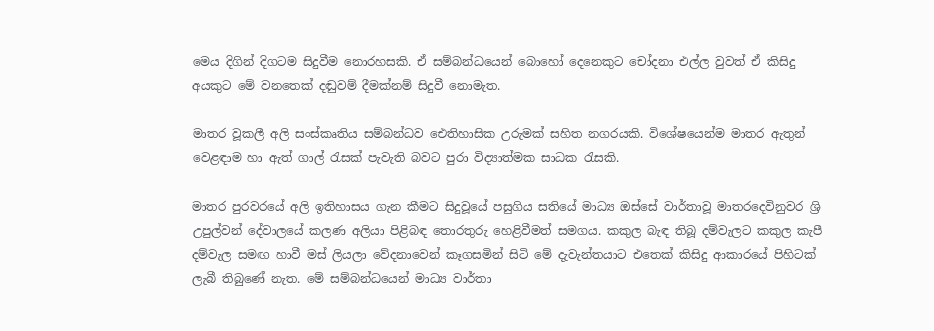මෙය දිගින් දිගටම සිදුවීම නොරහසකි. ඒ සම්බන්ධයෙන් බොහෝ දෙනෙකුට චෝදනා එල්ල වුවත් ඒ කිසිදු අයකුට මේ වනතෙක් දඬුවම් දීමක්නම් සිදුවී නොමැත.

මාතර වූකලී අලි සංස්කෘතිය සම්බන්ධව ඓතිහාසික උරුමක් සහිත නගරයකි. විශේෂයෙන්ම මාතර ඇතුන් වෙළඳාම හා ඇත් ගාල් රැසක් පැවැති බවට පුරා විද්‍යාත්මක සාධක රැසකි.

මාතර පුරවරයේ අලි ඉතිහාසය ගැන කීමට සිදුවූයේ පසුගිය සතියේ මාධ්‍ය ඔස්සේ වාර්තාවූ මාතරදෙවිනුවර ශ්‍රි උපුල්වන් දේවාලයේ කලණ අලියා පිළිබඳ තොරතුරු හෙළිවීමත් සමගය. කකුල බැඳ තිබූ දම්වැලට කකුල කැපී දම්වැල සමඟ හාවී මස් ලියලා වේදනාවෙන් කෑගසමින් සිටි මේ දැවැන්තයාට එතෙක් කිසිදු ආකාරයේ පිහිටක් ලැබී තිබුණේ නැත. මේ සම්බන්ධයෙන් මාධ්‍ය වාර්තා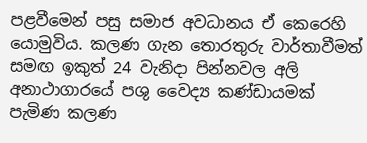පළවීමෙන් පසු සමාජ අවධානය ඒ කෙරෙහි යොමුවිය. කලණ ගැන තොරතුරු වාර්තාවීමත් සමඟ ඉකුත් 24 වැනිදා පින්නවල අලි අනාථාගාරයේ පශු වෛද්‍ය කණ්ඩායමක් පැමිණ කලණ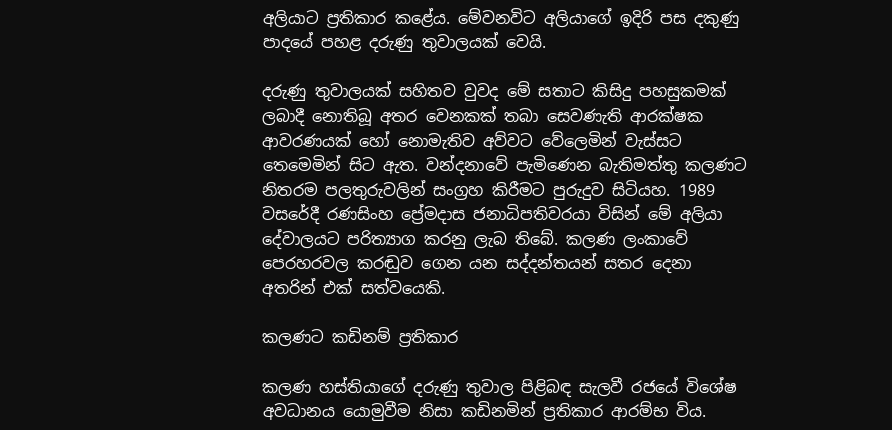අලියාට ප්‍රතිකාර කළේය. මේවනවිට අලියාගේ ඉදිරි පස දකුණු පාදයේ පහළ දරුණු තුවාලයක් වෙයි.

දරුණු තුවාලයක් සහිතව වුවද මේ සතාට කිසිදු පහසුකමක් ලබාදී නොතිබූ අතර වෙනකක් තබා සෙවණැති ආරක්ෂක ආවරණයක් හෝ නොමැතිව අව්වට වේලෙමින් වැස්සට තෙමෙමින් සිට ඇත. වන්දනාවේ පැමිණෙන බැතිමත්තු කලණට නිතරම පලතුරුවලින් සංග්‍රහ කිරීමට පුරුදුව සිටියහ. 1989 වසරේදී රණසිංහ ප්‍රේමදාස ජනාධිපතිවරයා විසින් මේ අලියා දේවාලයට පරිත්‍යාග කරනු ලැබ තිබේ. කලණ ලංකාවේ පෙරහරවල කරඬුව ගෙන යන සද්දන්තයන් සතර දෙනා අතරින් එක් සත්වයෙකි.

කලණට කඩිනම් ප්‍රතිකාර

කලණ හස්තියාගේ දරුණු තුවාල පිළිබඳ සැලවී රජයේ විශේෂ අවධානය යොමුවීම නිසා කඩිනමින් ප්‍රතිකාර ආරම්භ විය.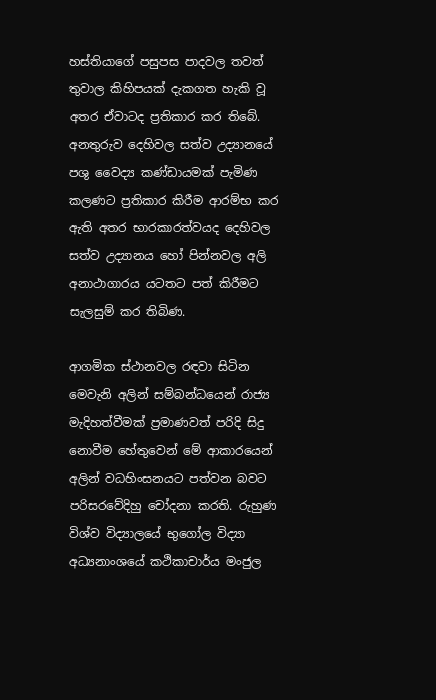හස්තියාගේ පසුපස පාදවල තවත් තුවාල කිහිපයක් දැකගත හැකි වූ අතර ඒවාටද ප්‍රතිකාර කර තිබේ. අනතුරුව දෙහිවල සත්ව උද්‍යානයේ පශු වෛද්‍ය කණ්ඩායමක් පැමිණ කලණට ප්‍රතිකාර කිරීම ආරම්භ කර ඇති අතර භාරකාරත්වයද දෙහිවල සත්ව උද්‍යානය හෝ පින්නවල අලි අනාථාගාරය යටතට පත් කිරීමට සැලසුම් කර තිබිණ.

ආගමික ස්ථානවල රඳවා සිටින මෙවැනි අලින් සම්බන්ධයෙන් රාජ්‍ය මැදිහත්වීමක් ප්‍රමාණවත් පරිදි සිදු නොවීම හේතුවෙන් මේ ආකාරයෙන් අලින් වධහිංසනයට පත්වන බවට පරිසරවේදිහු චෝදනා කරති. රුහුණ විශ්ව විද්‍යාලයේ භුගෝල විද්‍යා අධ්‍යනාංශයේ කථිකාචාර්ය මංජුල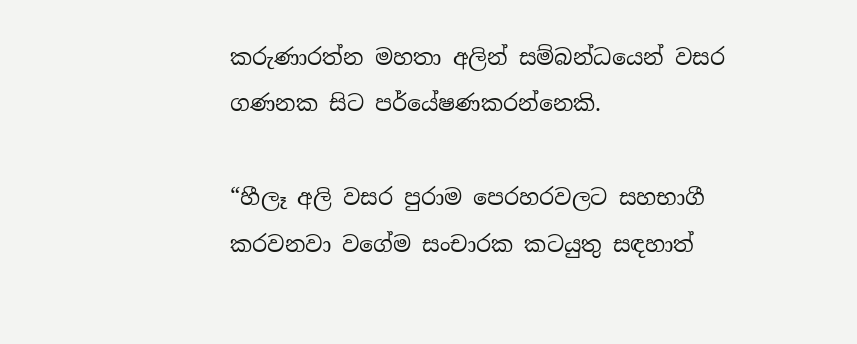කරුණාරත්න මහතා අලින් සම්බන්ධයෙන් වසර ගණනක සිට පර්යේෂණකරන්නෙකි.

“හීලෑ අලි වසර පුරාම පෙරහරවලට සහභාගී කරවනවා වගේම සංචාරක කටයුතු සඳහාත්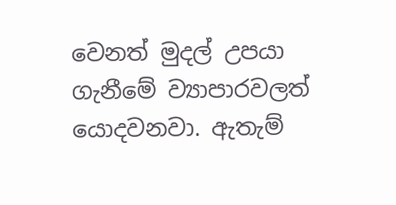වෙනත් මුදල් උපයා ගැනීමේ ව්‍යාපාරවලත් යොදවනවා. ඇතැම්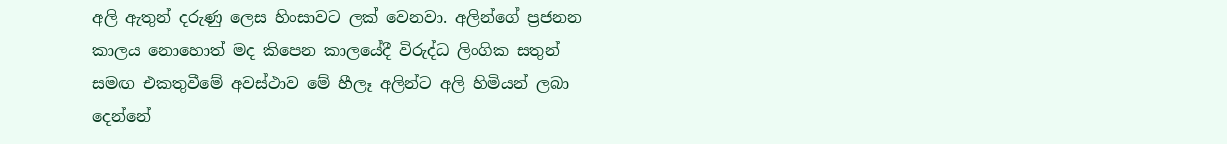අලි ඇතුන් දරුණු ලෙස හිංසාවට ලක් වෙනවා. අලින්ගේ ප්‍රජනන කාලය නොහොත් මද කිපෙන කාලයේදී විරුද්ධ ලිංගික සතුන් සමඟ එකතුවීමේ අවස්ථාව මේ හීලෑ අලින්ට අලි හිමියන් ලබා දෙන්නේ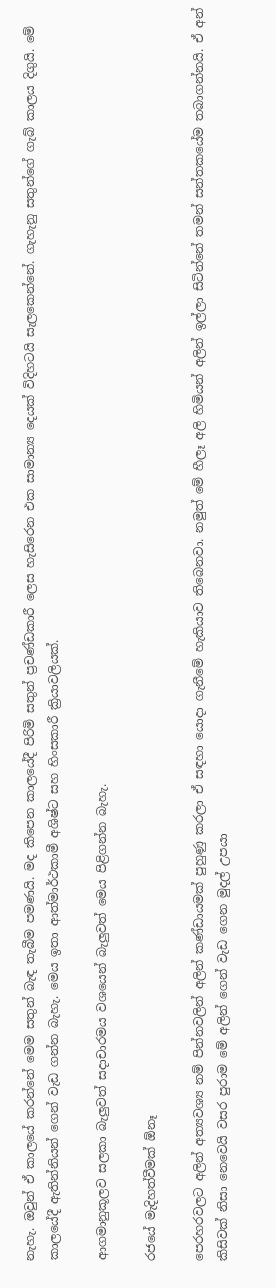නැහැ. ඔවුන් ඒ කාලයේ කරන්නේ මෙම සතුන් බැඳ තැබීම පමණයි. මද කිපෙන කාලයේදී පිරිමි සතුන් ප්‍රචණ්ඩකාරී ‍ලෙස හැසිරෙන එක සාමාන්‍ය දෙයක් විදිහටයි සැලකෙන්නේ. ගැහැනු සතුන්ගේ ගැබ් කාලය දිගුයි. මේ කාලයේදී ඇතින්නියන් ගෙන් වැඩ ගන්න බැහැ. මෙය ඉතා ආත්මාර්ථකාමී අශිෂ්ට සහ හිංසකාරී ක්‍රියාවලියක්.

ආගමානුකූලව සලකා බැලුවත් සදාචාරමය වශයෙන් බැලුවත් මෙය පිළිගන්න බැහැ.

රජයේ මැදිහත්වීමක් ඕනෑ

පෙරහරවලට අලින් අත්‍යවශ්‍ය නම් පින්නවලින් අලින් කණ්ඩායමක් පුහුණු කරලා ඒ සඳහා යොදා ගැනීමේ හැකියාව තිබෙනවා. නමුත් මේ හීලෑ අලි හිමියන් අලින් ඉල්ලා සිටින්නේ තමන් සන්තකයේම තබාගන්නයි. ඒ අන් කිසිවක් නිසා නෙවෙයි වසර පුරාම මේ අලින් ගෙන් වැඩ ගෙන මුදල් උපයා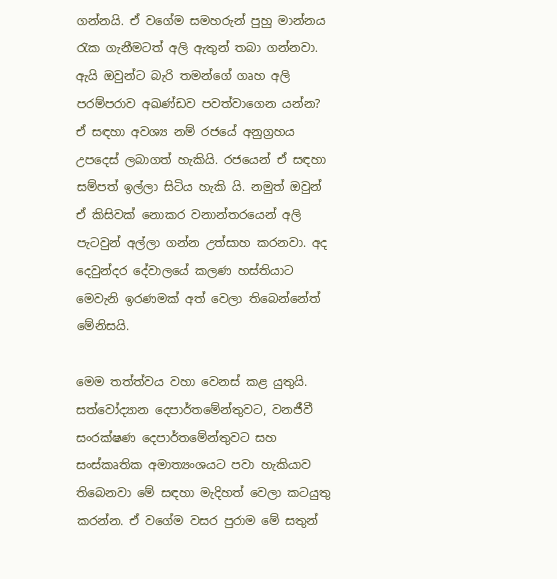ගන්නයි. ඒ වගේම සමහරුන් පුහු මාන්නය රැක ගැනීමටත් අලි ඇතුන් තබා ගන්නවා. ඇයි ඔවුන්ට බැරි තමන්ගේ ගෘහ අලි පරම්පරාව අඛණ්ඩව පවත්වාගෙන යන්න? ඒ සඳහා අවශ්‍ය නම් රජයේ අනුග්‍රහය උපදෙස් ලබාගත් හැකියි. රජයෙන් ඒ සඳහා සම්පත් ඉල්ලා සිටිය හැකි යි. නමුත් ඔවුන් ඒ කිසිවක් නොකර වනාන්තරයෙන් අලි පැටවුන් අල්ලා ගන්න උත්සාහ කරනවා. අද දෙවුන්දර දේවාලයේ කලණ හස්තියාට මෙවැනි ඉරණමක් අත් වෙලා තිබෙන්නේත් මේනිසයි.

මෙම තත්ත්වය වහා වෙනස් කළ යුතුයි. සත්වෝද්‍යාන දෙපාර්තමේන්තුවට, වනජීවී සංරක්ෂණ දෙපාර්තමේන්තුවට සහ සංස්කෘතික අමාත්‍යංශයට පවා හැකියාව තිබෙනවා මේ සඳහා මැදිහත් වෙලා කටයුතු කරන්න. ඒ වගේම වසර පුරාම මේ සතුන්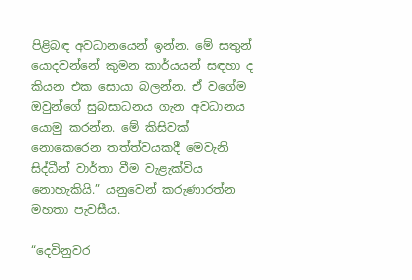පිළිබඳ අවධානයෙන් ඉන්න. මේ සතුන් යොදවන්නේ කුමන කාර්යයන් සඳහා ද කියන එක සොයා බලන්න. ඒ වගේම ඔවුන්ගේ සුබසාධනය ගැන අවධානය යොමු කරන්න. මේ කිසිවක් නොකෙරෙන තත්ත්වයකදී මෙවැනි සිද්ධීන් වාර්තා වීම වැළැක්විය නොහැකියි.” යනුවෙන් කරුණාරත්න මහතා පැවසීය.

“දෙවිනුවර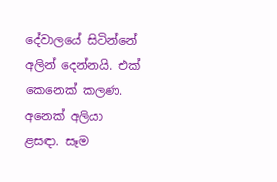දේවාලයේ සිටින්නේ අලින් දෙන්නයි. එක් කෙනෙක් කලණ. අනෙක් අලියා ළසඳා. සෑම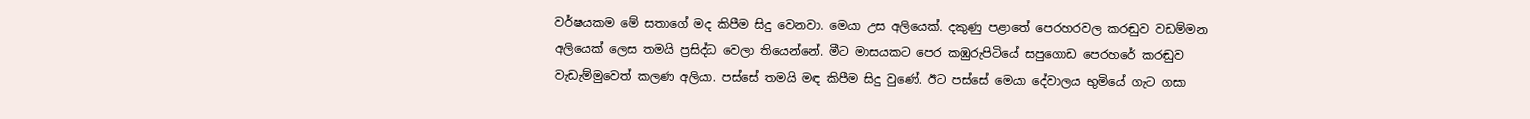වර්ෂයකම මේ සතාගේ මද කිපීම සිදු වෙනවා. මෙයා උස අලියෙක්. දකුණු පළාතේ පෙරහරවල කරඬුව වඩම්මන අලියෙක් ලෙස තමයි ප්‍රසිද්ධ වෙලා තියෙන්නේ. මීට මාසයකට පෙර කඹුරුපිටියේ සපුගොඩ පෙරහරේ කරඬුව වැඩැම්මුවෙත් කලණ අලියා. පස්සේ තමයි මඳ කිපීම සිදු වුණේ. ඊට පස්සේ මෙයා දේවාලය භුමියේ ගැට ගසා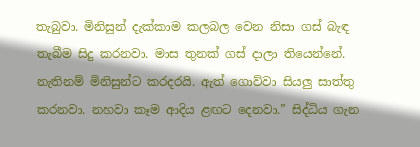තැබුවා. මිනිසුන් දැක්කාම කලබල වෙන නිසා ගස් බැඳ තැබීම සිදු කරනවා. මාස තුනක් ගස් දාලා තියෙන්නේ. නැතිනම් මිනිසුන්ට කරදරයි. ඇත් ගොව්වා සියලු සාත්තු කරනවා. නහවා කෑම ආදිය ළඟට දෙනවා.” සිද්ධිය ගැන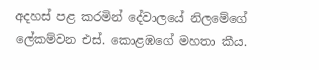අදහස් පළ කරමින් දේවාලයේ නිලමේගේ ලේකම්වන එස්. කොළඹගේ මහතා කීය.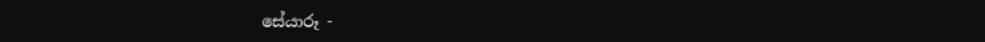සේයාරූ -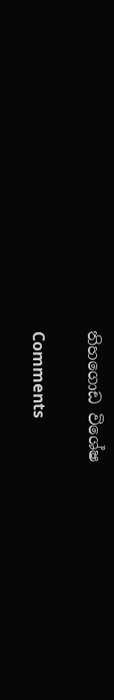තිහගොඩ විශේෂ

Comments